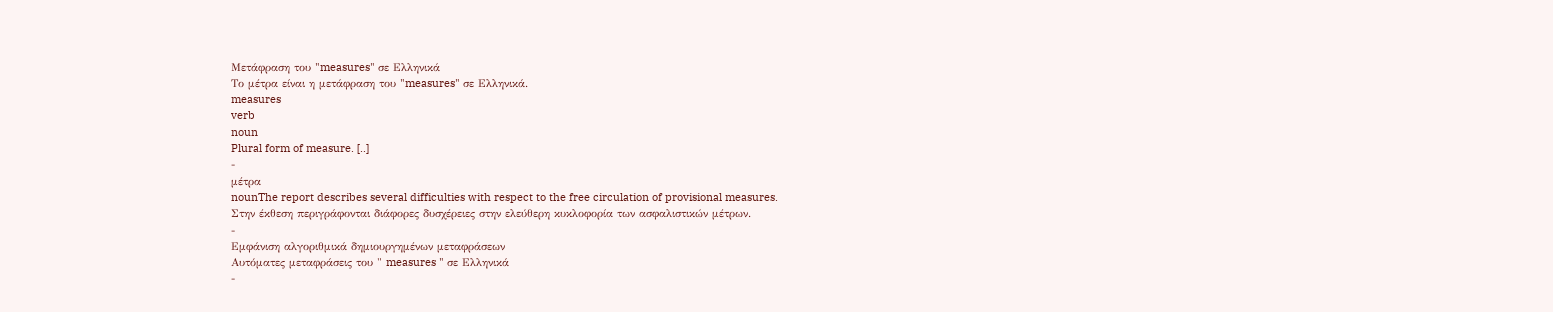Μετάφραση του "measures" σε Ελληνικά
Το μέτρα είναι η μετάφραση του "measures" σε Ελληνικά.
measures
verb
noun
Plural form of measure. [..]
-
μέτρα
nounThe report describes several difficulties with respect to the free circulation of provisional measures.
Στην έκθεση περιγράφονται διάφορες δυσχέρειες στην ελεύθερη κυκλοφορία των ασφαλιστικών μέτρων.
-
Εμφάνιση αλγοριθμικά δημιουργημένων μεταφράσεων
Αυτόματες μεταφράσεις του " measures " σε Ελληνικά
-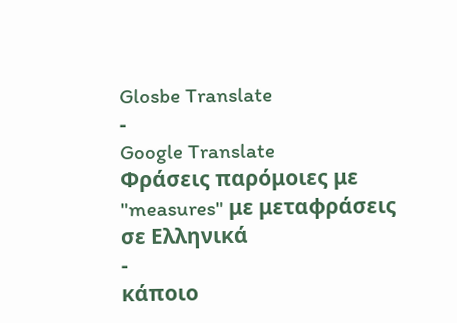Glosbe Translate
-
Google Translate
Φράσεις παρόμοιες με "measures" με μεταφράσεις σε Ελληνικά
-
κάποιο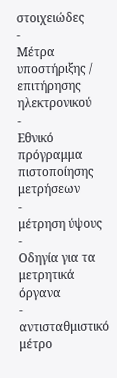στοιχειώδες
-
Μέτρα υποστήριξης / επιτήρησης ηλεκτρονικού
-
Εθνικό πρόγραμμα πιστοποίησης μετρήσεων
-
μέτρηση ύψους
-
Οδηγία για τα μετρητικά όργανα
-
αντισταθμιστικό μέτρο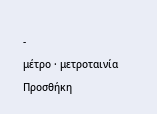-
μέτρο · μετροταινία
Προσθήκη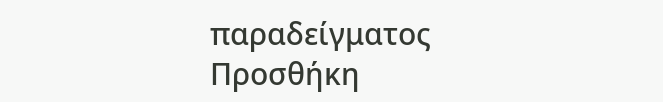παραδείγματος
Προσθήκη